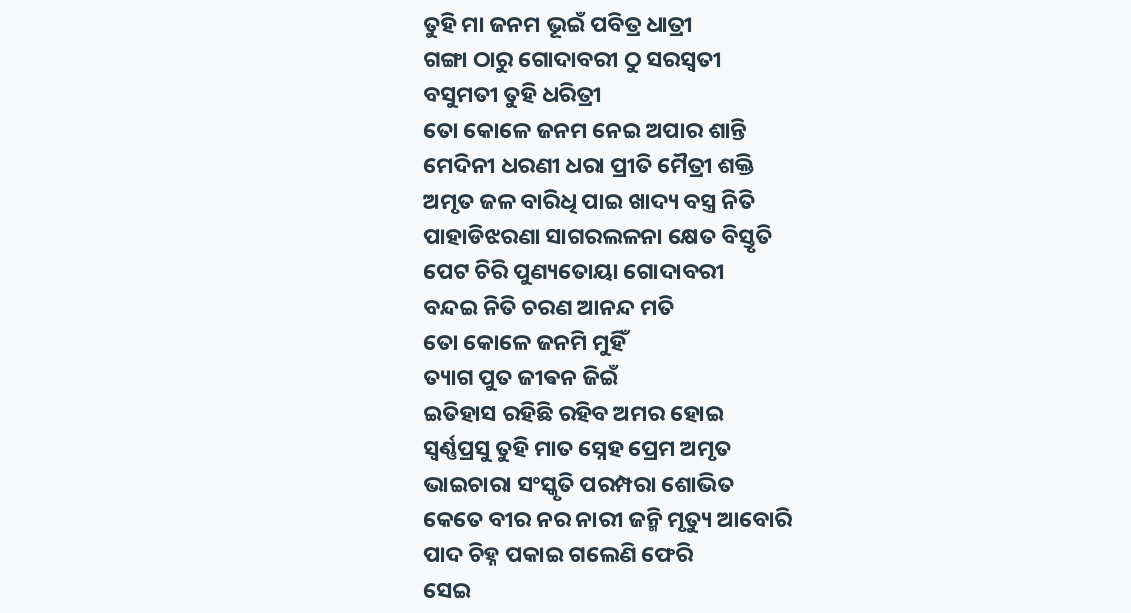ତୁହି ମା ଜନମ ଭୂଇଁ ପବିତ୍ର ଧାତ୍ରୀ
ଗଙ୍ଗା ଠାରୁ ଗୋଦାବରୀ ଠୁ ସରସ୍ବତୀ
ବସୁମତୀ ତୁହି ଧରିତ୍ରୀ
ତୋ କୋଳେ ଜନମ ନେଇ ଅପାର ଶାନ୍ତି
ମେଦିନୀ ଧରଣୀ ଧରା ପ୍ରୀତି ମୈତ୍ରୀ ଶକ୍ତି
ଅମୃତ ଜଳ ବାରିଧି ପାଇ ଖାଦ୍ୟ ବସ୍ତ୍ର ନିତି
ପାହାଡିଝରଣା ସାଗରଲଳନା କ୍ଷେତ ବିସ୍ତୃତି
ପେଟ ଚିରି ପୁଣ୍ୟତୋୟା ଗୋଦାବରୀ
ବନ୍ଦଇ ନିତି ଚରଣ ଆନନ୍ଦ ମତି
ତୋ କୋଳେ ଜନମି ମୁହିଁ
ତ୍ୟାଗ ପୁତ ଜୀଵନ ଜିଇଁ
ଇତିହାସ ରହିଛି ରହିବ ଅମର ହୋଇ
ସ୍ବର୍ଣ୍ଣପ୍ରସୁ ତୁହି ମାତ ସ୍ନେହ ପ୍ରେମ ଅମୃତ
ଭାଇଚାରା ସଂସ୍କୃତି ପରମ୍ପରା ଶୋଭିତ
କେତେ ବୀର ନର ନାରୀ ଜନ୍ମି ମୃତ୍ୟୁ ଆବୋରି
ପାଦ ଚିହ୍ନ ପକାଇ ଗଲେଣି ଫେରି
ସେଇ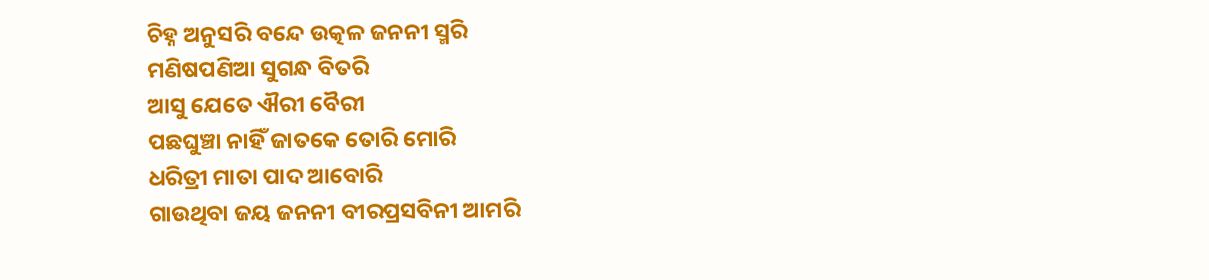ଚିହ୍ନ ଅନୁସରି ବନ୍ଦେ ଉତ୍କଳ ଜନନୀ ସ୍ମରି
ମଣିଷପଣିଆ ସୁଗନ୍ଧ ବିତରି
ଆସୁ ଯେତେ ଐରୀ ବୈରୀ
ପଛଘୁଞ୍ଚା ନାହିଁ ଜାତକେ ତୋରି ମୋରି
ଧରିତ୍ରୀ ମାତା ପାଦ ଆବୋରି
ଗାଉଥିବା ଜୟ ଜନନୀ ବୀରପ୍ରସବିନୀ ଆମରି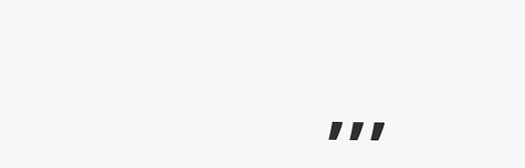,,,